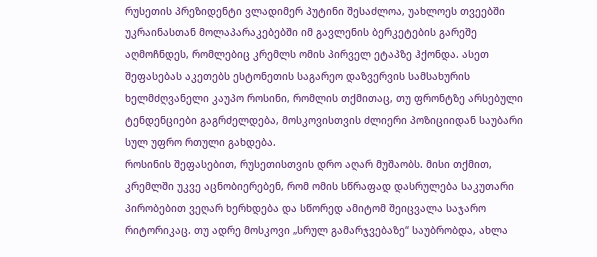რუსეთის პრეზიდენტი ვლადიმერ პუტინი შესაძლოა, უახლოეს თვეებში უკრაინასთან მოლაპარაკებებში იმ გავლენის ბერკეტების გარეშე აღმოჩნდეს, რომლებიც კრემლს ომის პირველ ეტაპზე ჰქონდა. ასეთ შეფასებას აკეთებს ესტონეთის საგარეო დაზვერვის სამსახურის ხელმძღვანელი კაუპო როსინი, რომლის თქმითაც, თუ ფრონტზე არსებული ტენდენციები გაგრძელდება, მოსკოვისთვის ძლიერი პოზიციიდან საუბარი სულ უფრო რთული გახდება.
როსინის შეფასებით, რუსეთისთვის დრო აღარ მუშაობს. მისი თქმით, კრემლში უკვე აცნობიერებენ, რომ ომის სწრაფად დასრულება საკუთარი პირობებით ვეღარ ხერხდება და სწორედ ამიტომ შეიცვალა საჯარო რიტორიკაც. თუ ადრე მოსკოვი „სრულ გამარჯვებაზე“ საუბრობდა, ახლა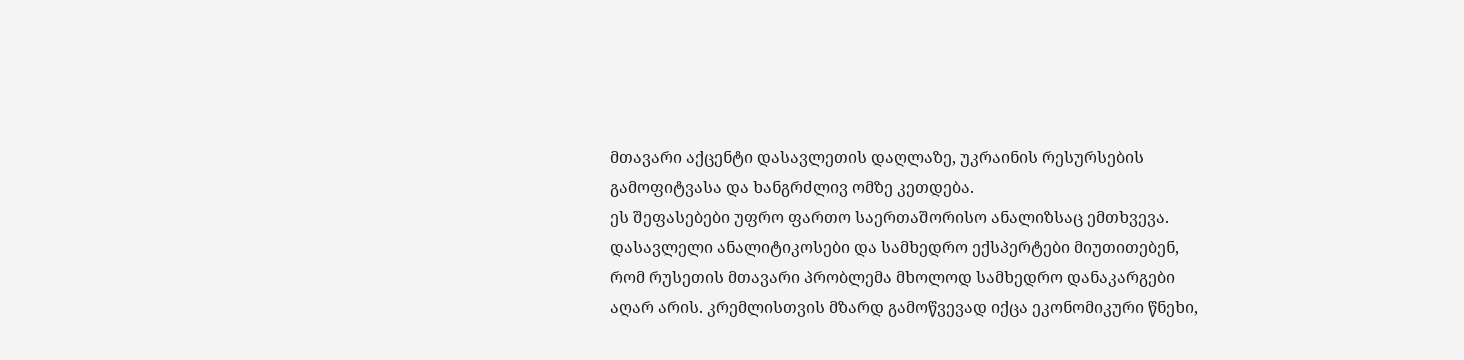მთავარი აქცენტი დასავლეთის დაღლაზე, უკრაინის რესურსების გამოფიტვასა და ხანგრძლივ ომზე კეთდება.
ეს შეფასებები უფრო ფართო საერთაშორისო ანალიზსაც ემთხვევა. დასავლელი ანალიტიკოსები და სამხედრო ექსპერტები მიუთითებენ, რომ რუსეთის მთავარი პრობლემა მხოლოდ სამხედრო დანაკარგები აღარ არის. კრემლისთვის მზარდ გამოწვევად იქცა ეკონომიკური წნეხი,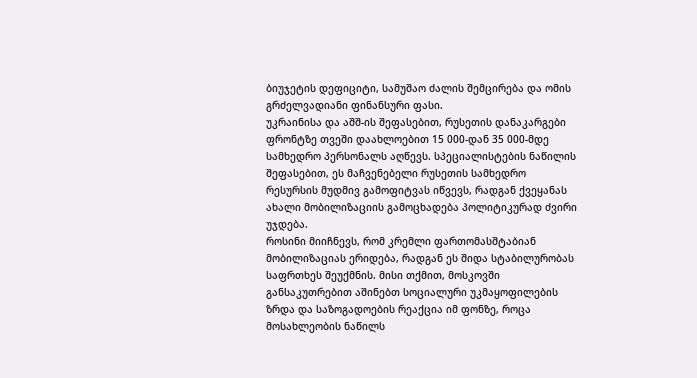ბიუჯეტის დეფიციტი, სამუშაო ძალის შემცირება და ომის გრძელვადიანი ფინანსური ფასი.
უკრაინისა და აშშ-ის შეფასებით, რუსეთის დანაკარგები ფრონტზე თვეში დაახლოებით 15 000-დან 35 000-მდე სამხედრო პერსონალს აღწევს. სპეციალისტების ნაწილის შეფასებით, ეს მაჩვენებელი რუსეთის სამხედრო რესურსის მუდმივ გამოფიტვას იწვევს, რადგან ქვეყანას ახალი მობილიზაციის გამოცხადება პოლიტიკურად ძვირი უჯდება.
როსინი მიიჩნევს, რომ კრემლი ფართომასშტაბიან მობილიზაციას ერიდება, რადგან ეს შიდა სტაბილურობას საფრთხეს შეუქმნის. მისი თქმით, მოსკოვში განსაკუთრებით აშინებთ სოციალური უკმაყოფილების ზრდა და საზოგადოების რეაქცია იმ ფონზე, როცა მოსახლეობის ნაწილს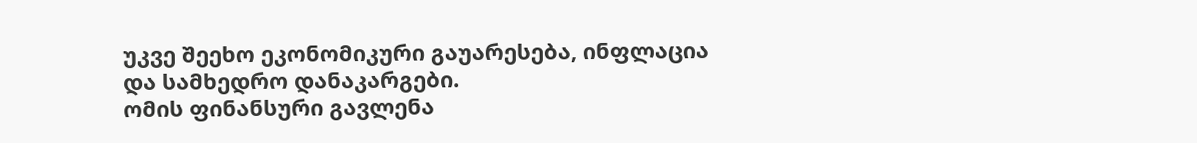უკვე შეეხო ეკონომიკური გაუარესება, ინფლაცია და სამხედრო დანაკარგები.
ომის ფინანსური გავლენა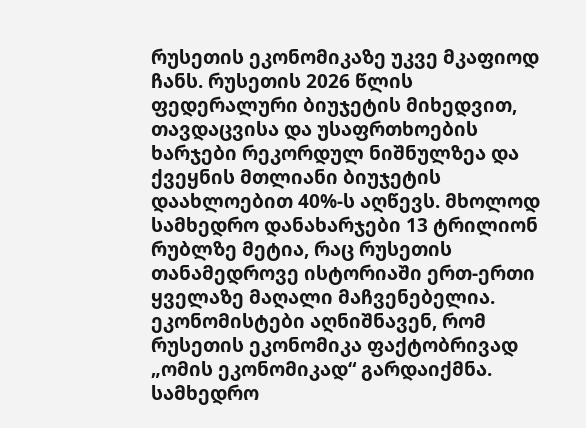რუსეთის ეკონომიკაზე უკვე მკაფიოდ ჩანს. რუსეთის 2026 წლის ფედერალური ბიუჯეტის მიხედვით, თავდაცვისა და უსაფრთხოების ხარჯები რეკორდულ ნიშნულზეა და ქვეყნის მთლიანი ბიუჯეტის დაახლოებით 40%-ს აღწევს. მხოლოდ სამხედრო დანახარჯები 13 ტრილიონ რუბლზე მეტია, რაც რუსეთის თანამედროვე ისტორიაში ერთ-ერთი ყველაზე მაღალი მაჩვენებელია.
ეკონომისტები აღნიშნავენ, რომ რუსეთის ეკონომიკა ფაქტობრივად „ომის ეკონომიკად“ გარდაიქმნა. სამხედრო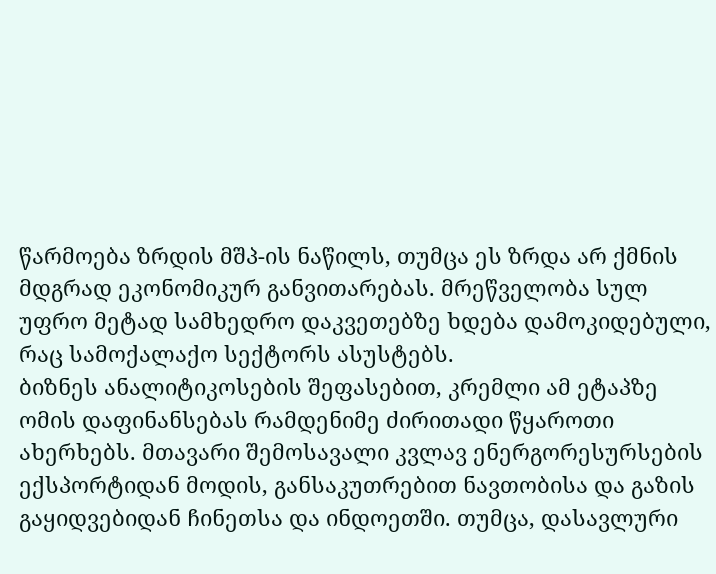წარმოება ზრდის მშპ-ის ნაწილს, თუმცა ეს ზრდა არ ქმნის მდგრად ეკონომიკურ განვითარებას. მრეწველობა სულ უფრო მეტად სამხედრო დაკვეთებზე ხდება დამოკიდებული, რაც სამოქალაქო სექტორს ასუსტებს.
ბიზნეს ანალიტიკოსების შეფასებით, კრემლი ამ ეტაპზე ომის დაფინანსებას რამდენიმე ძირითადი წყაროთი ახერხებს. მთავარი შემოსავალი კვლავ ენერგორესურსების ექსპორტიდან მოდის, განსაკუთრებით ნავთობისა და გაზის გაყიდვებიდან ჩინეთსა და ინდოეთში. თუმცა, დასავლური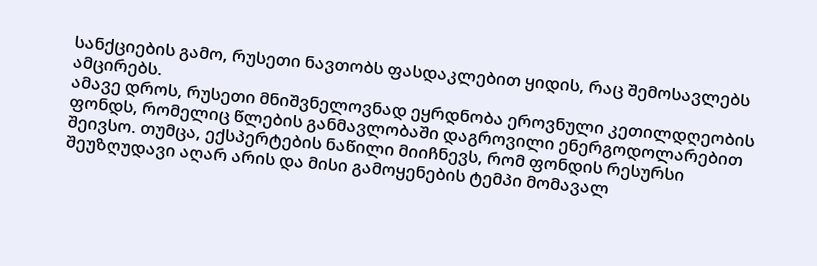სანქციების გამო, რუსეთი ნავთობს ფასდაკლებით ყიდის, რაც შემოსავლებს ამცირებს.
ამავე დროს, რუსეთი მნიშვნელოვნად ეყრდნობა ეროვნული კეთილდღეობის ფონდს, რომელიც წლების განმავლობაში დაგროვილი ენერგოდოლარებით შეივსო. თუმცა, ექსპერტების ნაწილი მიიჩნევს, რომ ფონდის რესურსი შეუზღუდავი აღარ არის და მისი გამოყენების ტემპი მომავალ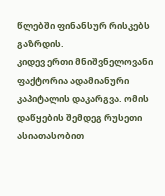წლებში ფინანსურ რისკებს გაზრდის.
კიდევ ერთი მნიშვნელოვანი ფაქტორია ადამიანური კაპიტალის დაკარგვა. ომის დაწყების შემდეგ რუსეთი ასიათასობით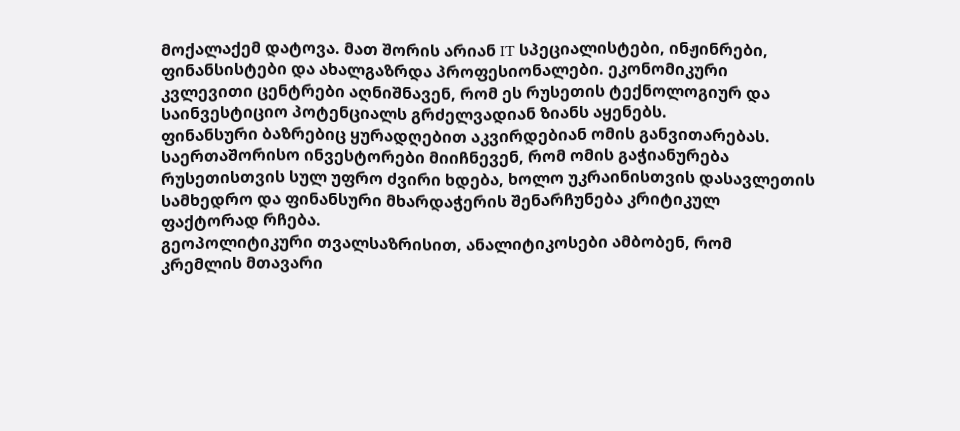მოქალაქემ დატოვა. მათ შორის არიან IT სპეციალისტები, ინჟინრები, ფინანსისტები და ახალგაზრდა პროფესიონალები. ეკონომიკური კვლევითი ცენტრები აღნიშნავენ, რომ ეს რუსეთის ტექნოლოგიურ და საინვესტიციო პოტენციალს გრძელვადიან ზიანს აყენებს.
ფინანსური ბაზრებიც ყურადღებით აკვირდებიან ომის განვითარებას. საერთაშორისო ინვესტორები მიიჩნევენ, რომ ომის გაჭიანურება რუსეთისთვის სულ უფრო ძვირი ხდება, ხოლო უკრაინისთვის დასავლეთის სამხედრო და ფინანსური მხარდაჭერის შენარჩუნება კრიტიკულ ფაქტორად რჩება.
გეოპოლიტიკური თვალსაზრისით, ანალიტიკოსები ამბობენ, რომ კრემლის მთავარი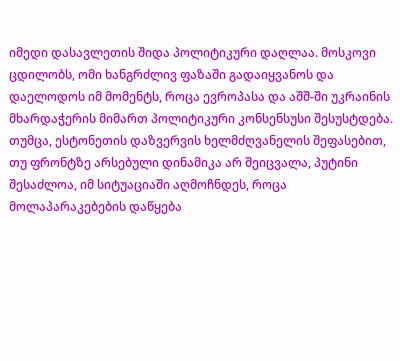იმედი დასავლეთის შიდა პოლიტიკური დაღლაა. მოსკოვი ცდილობს, ომი ხანგრძლივ ფაზაში გადაიყვანოს და დაელოდოს იმ მომენტს, როცა ევროპასა და აშშ-ში უკრაინის მხარდაჭერის მიმართ პოლიტიკური კონსენსუსი შესუსტდება.
თუმცა, ესტონეთის დაზვერვის ხელმძღვანელის შეფასებით, თუ ფრონტზე არსებული დინამიკა არ შეიცვალა, პუტინი შესაძლოა, იმ სიტუაციაში აღმოჩნდეს, როცა მოლაპარაკებების დაწყება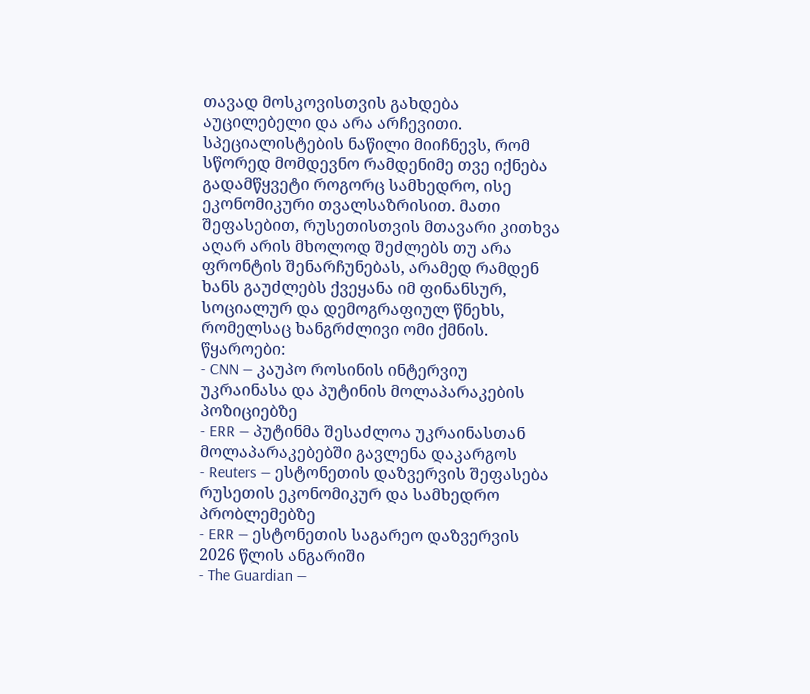თავად მოსკოვისთვის გახდება აუცილებელი და არა არჩევითი.
სპეციალისტების ნაწილი მიიჩნევს, რომ სწორედ მომდევნო რამდენიმე თვე იქნება გადამწყვეტი როგორც სამხედრო, ისე ეკონომიკური თვალსაზრისით. მათი შეფასებით, რუსეთისთვის მთავარი კითხვა აღარ არის მხოლოდ შეძლებს თუ არა ფრონტის შენარჩუნებას, არამედ რამდენ ხანს გაუძლებს ქვეყანა იმ ფინანსურ, სოციალურ და დემოგრაფიულ წნეხს, რომელსაც ხანგრძლივი ომი ქმნის.
წყაროები:
- CNN — კაუპო როსინის ინტერვიუ უკრაინასა და პუტინის მოლაპარაკების პოზიციებზე
- ERR — პუტინმა შესაძლოა უკრაინასთან მოლაპარაკებებში გავლენა დაკარგოს
- Reuters — ესტონეთის დაზვერვის შეფასება რუსეთის ეკონომიკურ და სამხედრო პრობლემებზე
- ERR — ესტონეთის საგარეო დაზვერვის 2026 წლის ანგარიში
- The Guardian —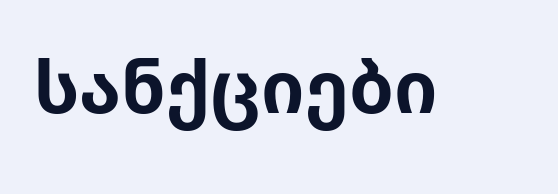სანქციები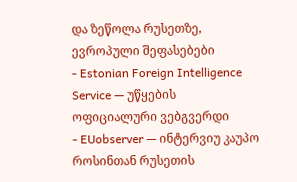და ზეწოლა რუსეთზე, ევროპული შეფასებები
- Estonian Foreign Intelligence Service — უწყების ოფიციალური ვებგვერდი
- EUobserver — ინტერვიუ კაუპო როსინთან რუსეთის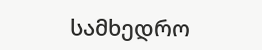სამხედრო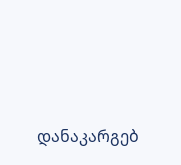დანაკარგებ